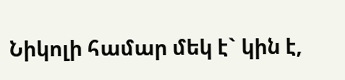Նիկոլի համար մեկ է` կին է,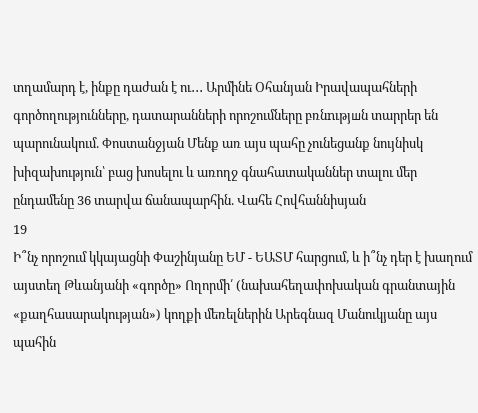տղամարդ է, ինքը դաժան է ու․․․ Արմինե Օհանյան Իրավապահների գործողությունները, դատարանների որոշումները բռնnւթյшն տարրեր են պարունակում. Փոստանջյան Մենք առ այս պահը չունեցանք նույնիսկ խիզախություն՝ բաց խոսելու և առողջ գնահատականներ տալու մեր ընդամենը 36 տարվա ճանապարհին. Վահե Հովհաննիսյան
19
Ի՞նչ որոշում կկայացնի Փաշինյանը ԵՄ - ԵԱՏՄ հարցում, և ի՞նչ դեր է խաղում այստեղ Թևանյանի «գործը» Ողորմի՛ (նախահեղափոխական գրանտային «քաղհասարակության») կողքի մեռելներին Արեգնազ Մանուկյանը այս պահին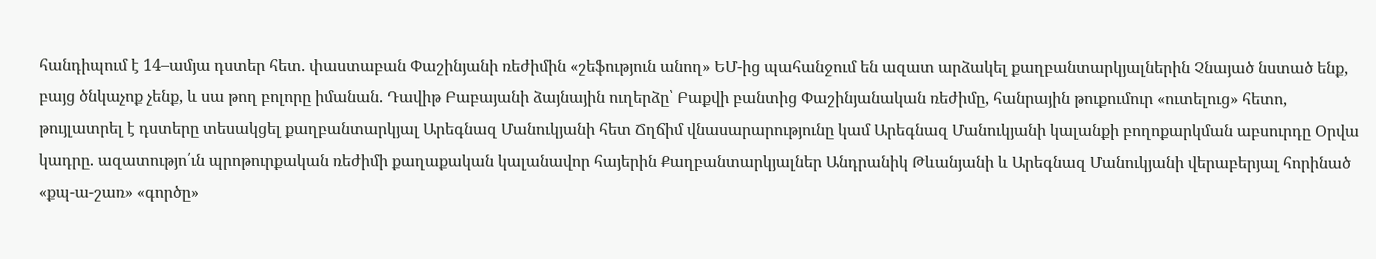հանդիպում է 14–ամյա դստեր հետ. փաստաբան Փաշինյանի ռեժիմին «շեֆություն անող» ԵՄ-ից պահանջում են ազատ արձակել քաղբանտարկյալներին Չնայած նստած ենք, բայց ծնկաչոք չենք, և սա թող բոլորը իմանան. Դավիթ Բաբայանի ձայնային ուղերձը՝ Բաքվի բանտից Փաշինյանական ռեժիմը, հանրային թուքումուր «ուտելուց» հետո, թույլատրել է դստերը տեսակցել քաղբանտարկյալ Արեգնազ Մանուկյանի հետ Ճղճիմ վնասարարությունը կամ Արեգնազ Մանուկյանի կալանքի բողոքարկման աբսուրդը Օրվա կադրը. ազատությո՛ւն պրոթուրքական ռեժիմի քաղաքական կալանավոր հայերին Քաղբանտարկյալներ Անդրանիկ Թևանյանի և Արեգնազ Մանուկյանի վերաբերյալ հորինած «քպ-ա-շառ» «գործը»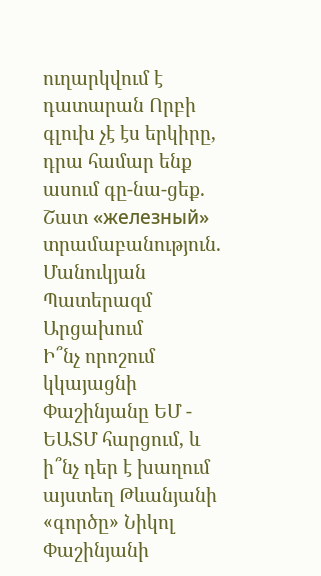ուղարկվում է դատարան Որբի գլուխ չէ էս երկիրը, դրա համար ենք ասում գը-նա-ցեք. Շատ «железный» տրամաբանություն. Մանուկյան Պատերազմ Արցախում
Ի՞նչ որոշում կկայացնի Փաշինյանը ԵՄ - ԵԱՏՄ հարցում, և ի՞նչ դեր է խաղում այստեղ Թևանյանի «գործը» Նիկոլ Փաշինյանի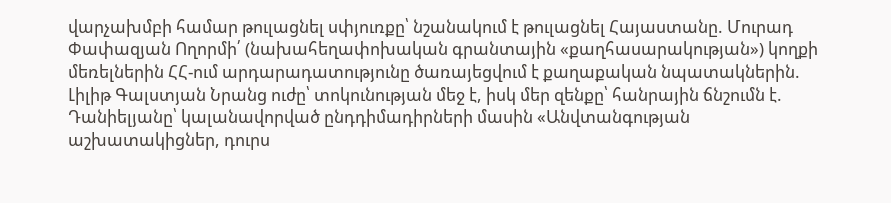վարչախմբի համար թուլացնել սփյուռքը՝ նշանակում է թուլացնել Հայաստանը. Մուրադ Փափազյան Ողորմի՛ (նախահեղափոխական գրանտային «քաղհասարակության») կողքի մեռելներին ՀՀ-ում արդարադատությունը ծառայեցվում է քաղաքական նպատակներին. Լիլիթ Գալստյան Նրանց ուժը՝ տոկունության մեջ է, իսկ մեր զենքը՝ հանրային ճնշումն է. Դանիելյանը՝ կալանավորված ընդդիմադիրների մասին «Անվտանգության աշխատակիցներ, դուրս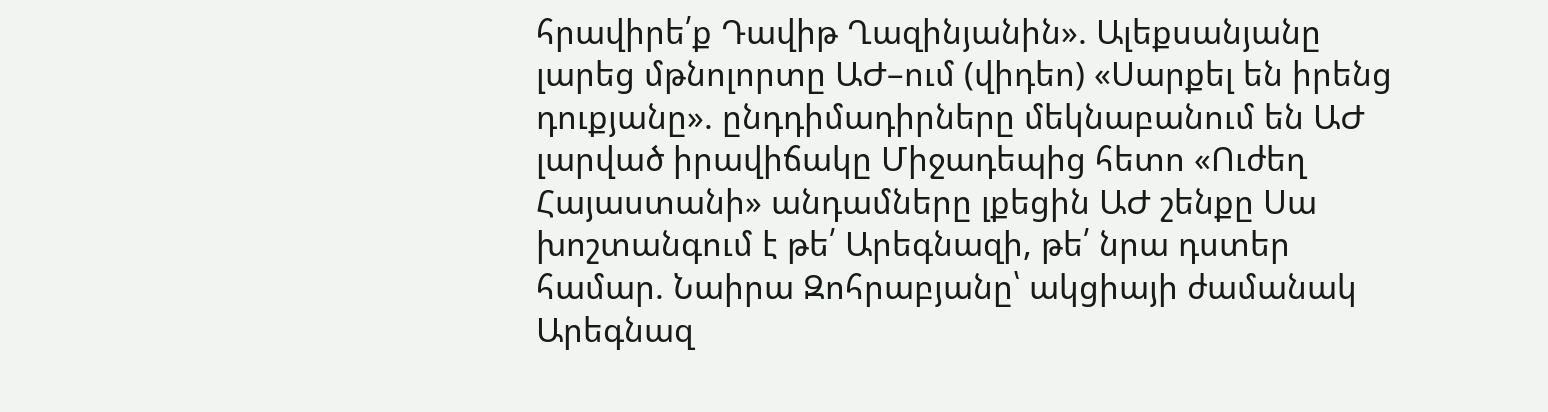հրավիրե՛ք Դավիթ Ղազինյանին». Ալեքսանյանը լարեց մթնոլորտը ԱԺ–ում (վիդեո) «Սարքել են իրենց դուքյանը». ընդդիմադիրները մեկնաբանում են ԱԺ լարված իրավիճակը Միջադեպից հետո «Ուժեղ Հայաստանի» անդամները լքեցին ԱԺ շենքը Սա խոշտանգում է թե՛ Արեգնազի, թե՛ նրա դստեր համար. Նաիրա Զոհրաբյանը՝ ակցիայի ժամանակ Արեգնազ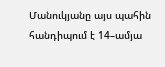Մանուկյանը այս պահին հանդիպում է 14–ամյա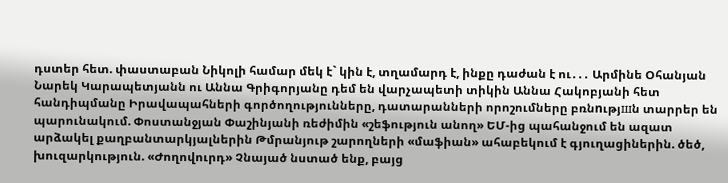դստեր հետ. փաստաբան Նիկոլի համար մեկ է` կին է, տղամարդ է, ինքը դաժան է ու․․․ Արմինե Օհանյան Նարեկ Կարապետյանն ու Աննա Գրիգորյանը դեմ են վարչապետի տիկին Աննա Հակոբյանի հետ հանդիպմանը Իրավապահների գործողությունները, դատարանների որոշումները բռնnւթյшն տարրեր են պարունակում. Փոստանջյան Փաշինյանի ռեժիմին «շեֆություն անող» ԵՄ-ից պահանջում են ազատ արձակել քաղբանտարկյալներին Թմրանյութ շարողների «մաֆիան» ահաբեկում է գյուղացիներին. ծեծ, խուզարկություն. «Ժողովուրդ» Չնայած նստած ենք, բայց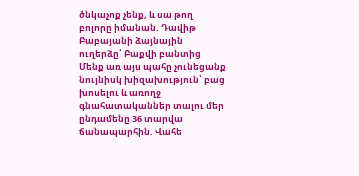ծնկաչոք չենք, և սա թող բոլորը իմանան. Դավիթ Բաբայանի ձայնային ուղերձը՝ Բաքվի բանտից Մենք առ այս պահը չունեցանք նույնիսկ խիզախություն՝ բաց խոսելու և առողջ գնահատականներ տալու մեր ընդամենը 36 տարվա ճանապարհին. Վահե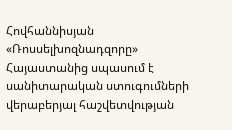Հովհաննիսյան «Ռոսսելխոզնադզորը» Հայաստանից սպասում է սանիտարական ստուգումների վերաբերյալ հաշվետվության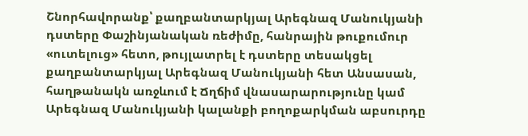Շնորհավորանք՝ քաղբանտարկյալ Արեգնազ Մանուկյանի դստերը Փաշինյանական ռեժիմը, հանրային թուքումուր «ուտելուց» հետո, թույլատրել է դստերը տեսակցել քաղբանտարկյալ Արեգնազ Մանուկյանի հետ Անսասան, հաղթանակն առջևում է Ճղճիմ վնասարարությունը կամ Արեգնազ Մանուկյանի կալանքի բողոքարկման աբսուրդը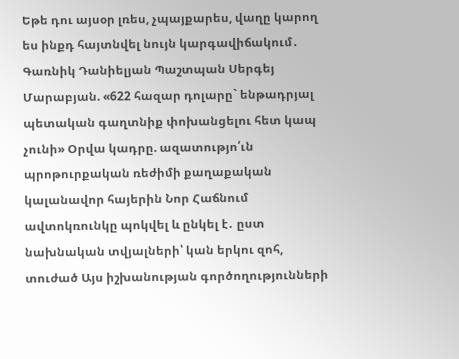Եթե դու այսօր լռես, չպայքարես, վաղը կարող ես ինքդ հայտնվել նույն կարգավիճակում․ Գառնիկ Դանիելյան Պաշտպան Սերգեյ Մարաբյան. «622 հազար դոլարը` ենթադրյալ պետական գաղտնիք փոխանցելու հետ կապ չունի» Օրվա կադրը. ազատությո՛ւն պրոթուրքական ռեժիմի քաղաքական կալանավոր հայերին Նոր Հաճնում ավտոկռունկը պոկվել և ընկել է․ ըստ նախնական տվյալների՝ կան երկու զոհ, տուժած Այս իշխանության գործողությունների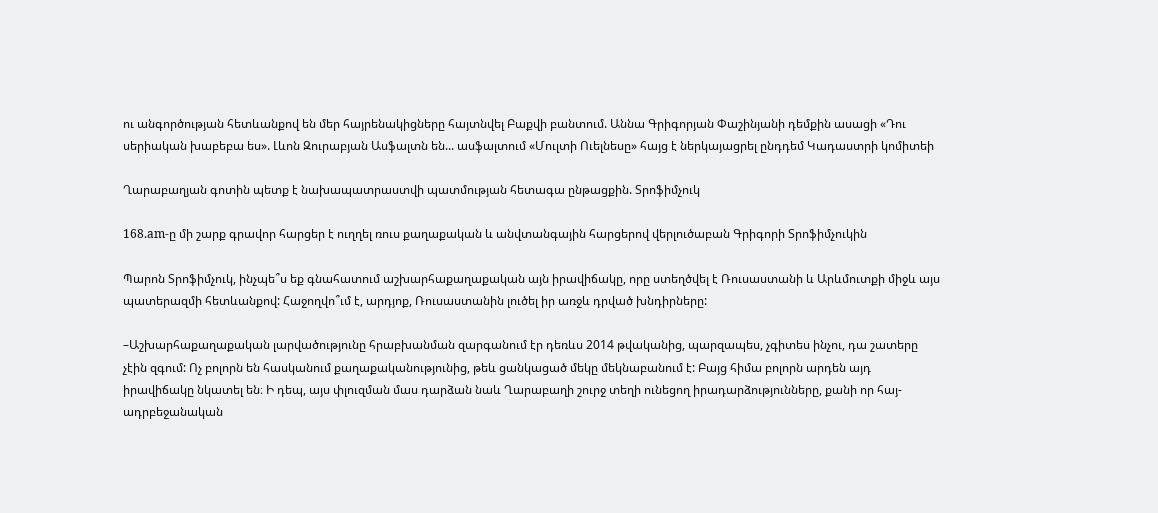ու անգործության հետևանքով են մեր հայրենակիցները հայտնվել Բաքվի բանտում. Աննա Գրիգորյան Փաշինյանի դեմքին ասացի «Դու սերիական խաբեբա ես». Լևոն Զուրաբյան Ասֆալտն են... ասֆալտում «Մուլտի Ուելնեսը» հայց է ներկայացրել ընդդեմ Կադաստրի կոմիտեի

Ղարաբաղյան գոտին պետք է նախապատրաստվի պատմության հետագա ընթացքին. Տրոֆիմչուկ

168.am-ը մի շարք գրավոր հարցեր է ուղղել ռուս քաղաքական և անվտանգային հարցերով վերլուծաբան Գրիգորի Տրոֆիմչուկին

Պարոն Տրոֆիմչուկ, ինչպե՞ս եք գնահատում աշխարհաքաղաքական այն իրավիճակը, որը ստեղծվել է Ռուսաստանի և Արևմուտքի միջև այս պատերազմի հետևանքով: Հաջողվո՞ւմ է, արդյոք, Ռուսաստանին լուծել իր առջև դրված խնդիրները:

–Աշխարհաքաղաքական լարվածությունը հրաբխանման զարգանում էր դեռևս 2014 թվականից, պարզապես, չգիտես ինչու, դա շատերը չէին զգում: Ոչ բոլորն են հասկանում քաղաքականությունից, թեև ցանկացած մեկը մեկնաբանում է: Բայց հիմա բոլորն արդեն այդ իրավիճակը նկատել են։ Ի դեպ, այս փլուզման մաս դարձան նաև Ղարաբաղի շուրջ տեղի ունեցող իրադարձությունները, քանի որ հայ-ադրբեջանական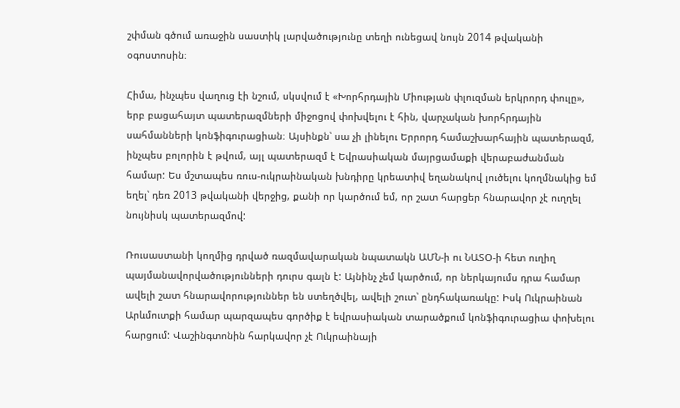շփման գծում առաջին սաստիկ լարվածությունը տեղի ունեցավ նույն 2014 թվականի օգոստոսին։

Հիմա, ինչպես վաղուց էի նշում, սկսվում է «Խորհրդային Միության փլուզման երկրորդ փուլը», երբ բացահայտ պատերազմների միջոցով փոխվելու է հին, վարչական խորհրդային սահմանների կոնֆիգուրացիան։ Այսինքն՝ սա չի լինելու Երրորդ համաշխարհային պատերազմ, ինչպես բոլորին է թվում, այլ պատերազմ է Եվրասիական մայրցամաքի վերաբաժանման համար: Ես մշտապես ռուս-ուկրաինական խնդիրը կրեատիվ եղանակով լուծելու կողմնակից եմ եղել՝ դեռ 2013 թվականի վերջից, քանի որ կարծում եմ, որ շատ հարցեր հնարավոր չէ ուղղել նույնիսկ պատերազմով:

Ռուսաստանի կողմից դրված ռազմավարական նպատակն ԱՄՆ-ի ու ՆԱՏՕ-ի հետ ուղիղ պայմանավորվածությունների դուրս գալն է: Այնինչ չեմ կարծում, որ ներկայումս դրա համար ավելի շատ հնարավորություններ են ստեղծվել, ավելի շուտ՝ ընդհակառակը: Իսկ Ուկրաինան Արևմուտքի համար պարզապես գործիք է եվրասիական տարածքում կոնֆիգուրացիա փոխելու հարցում: Վաշինգտոնին հարկավոր չէ Ուկրաինայի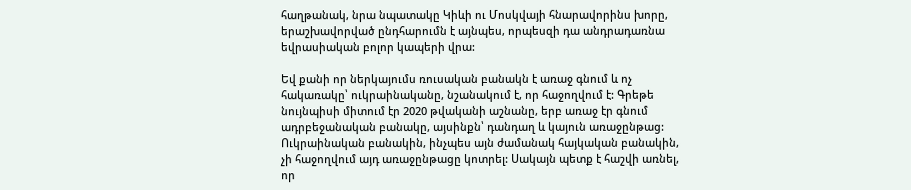հաղթանակ, նրա նպատակը Կիևի ու Մոսկվայի հնարավորինս խորը, երաշխավորված ընդհարումն է այնպես, որպեսզի դա անդրադառնա եվրասիական բոլոր կապերի վրա:

Եվ քանի որ ներկայումս ռուսական բանակն է առաջ գնում և ոչ հակառակը՝ ուկրաինականը, նշանակում է, որ հաջողվում է: Գրեթե նույնպիսի միտում էր 2020 թվականի աշնանը, երբ առաջ էր գնում ադրբեջանական բանակը, այսինքն՝ դանդաղ և կայուն առաջընթաց: Ուկրաինական բանակին, ինչպես այն ժամանակ հայկական բանակին, չի հաջողվում այդ առաջընթացը կոտրել: Սակայն պետք է հաշվի առնել, որ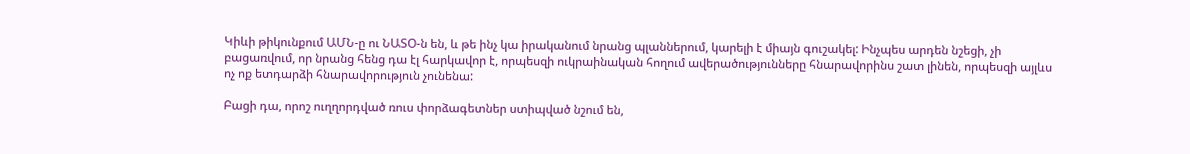Կիևի թիկունքում ԱՄՆ-ը ու ՆԱՏՕ-ն են, և թե ինչ կա իրականում նրանց պլաններում, կարելի է միայն գուշակել: Ինչպես արդեն նշեցի, չի բացառվում, որ նրանց հենց դա էլ հարկավոր է, որպեսզի ուկրաինական հողում ավերածությունները հնարավորինս շատ լինեն, որպեսզի այլևս ոչ ոք ետդարձի հնարավորություն չունենա:

Բացի դա, որոշ ուղղորդված ռուս փորձագետներ ստիպված նշում են,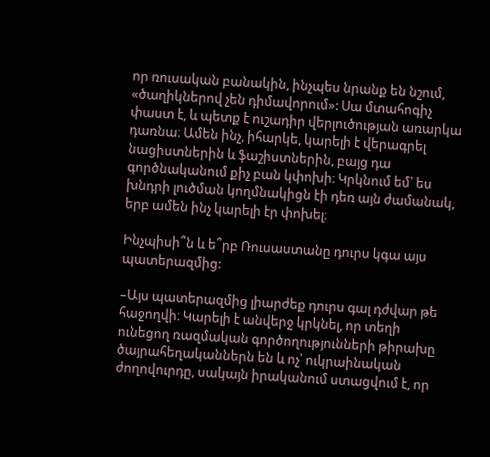որ ռուսական բանակին, ինչպես նրանք են նշում, «ծաղիկներով չեն դիմավորում»: Սա մտահոգիչ փաստ է, և պետք է ուշադիր վերլուծության առարկա դառնա։ Ամեն ինչ, իհարկե, կարելի է վերագրել նացիստներին և ֆաշիստներին, բայց դա գործնականում քիչ բան կփոխի։ Կրկնում եմ՝ ես խնդրի լուծման կողմնակիցն էի դեռ այն ժամանակ, երբ ամեն ինչ կարելի էր փոխել։

Ինչպիսի՞ն և ե՞րբ Ռուսաստանը դուրս կգա այս պատերազմից:

–Այս պատերազմից լիարժեք դուրս գալ դժվար թե հաջողվի։ Կարելի է անվերջ կրկնել, որ տեղի ունեցող ռազմական գործողությունների թիրախը ծայրահեղականներն են և ոչ՝ ուկրաինական ժողովուրդը, սակայն իրականում ստացվում է, որ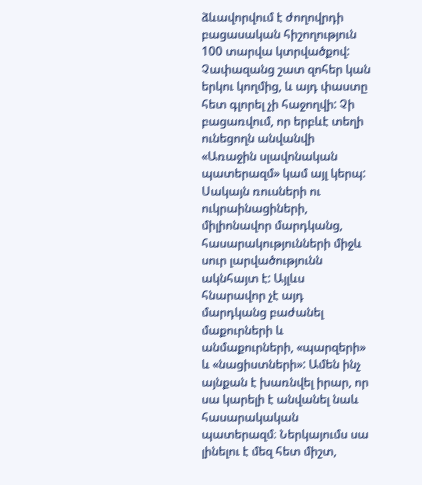ձևավորվում է ժողովրդի բացասական հիշողություն 100 տարվա կտրվածքով: Չափազանց շատ զոհեր կան երկու կողմից, և այդ փաստը հետ գլորել չի հաջողվի: Չի բացառվում, որ երբևէ տեղի ունեցողն անվանվի «Առաջին սլավոնական պատերազմ» կամ այլ կերպ: Սակայն ռուսների ու ուկրաինացիների, միլիոնավոր մարդկանց, հասարակությունների միջև սուր լարվածությունն ակնհայտ է: Այլևս հնարավոր չէ այդ մարդկանց բաժանել մաքուրների և անմաքուրների, «պարզերի» և «նացիստների»: Ամեն ինչ այնքան է խառնվել իրար, որ սա կարելի է անվանել նաև հասարակական պատերազմ։ Ներկայումս սա լինելու է մեզ հետ միշտ,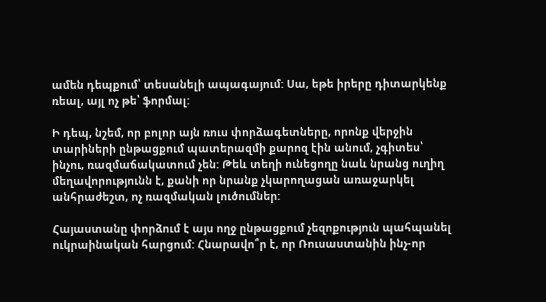ամեն դեպքում՝ տեսանելի ապագայում: Սա, եթե իրերը դիտարկենք ռեալ, այլ ոչ թե՝ ֆորմալ:

Ի դեպ, նշեմ, որ բոլոր այն ռուս փորձագետները, որոնք վերջին տարիների ընթացքում պատերազմի քարոզ էին անում, չգիտես՝ ինչու, ռազմաճակատում չեն: Թեև տեղի ունեցողը նաև նրանց ուղիղ մեղավորությունն է, քանի որ նրանք չկարողացան առաջարկել անհրաժեշտ, ոչ ռազմական լուծումներ:

Հայաստանը փորձում է այս ողջ ընթացքում չեզոքություն պահպանել ուկրաինական հարցում: Հնարավո՞ր է, որ Ռուսաստանին ինչ-որ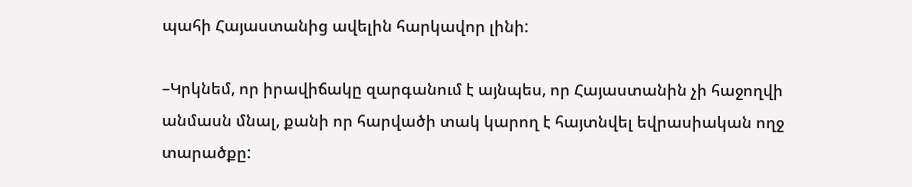պահի Հայաստանից ավելին հարկավոր լինի:

–Կրկնեմ, որ իրավիճակը զարգանում է այնպես, որ Հայաստանին չի հաջողվի անմասն մնալ, քանի որ հարվածի տակ կարող է հայտնվել եվրասիական ողջ տարածքը: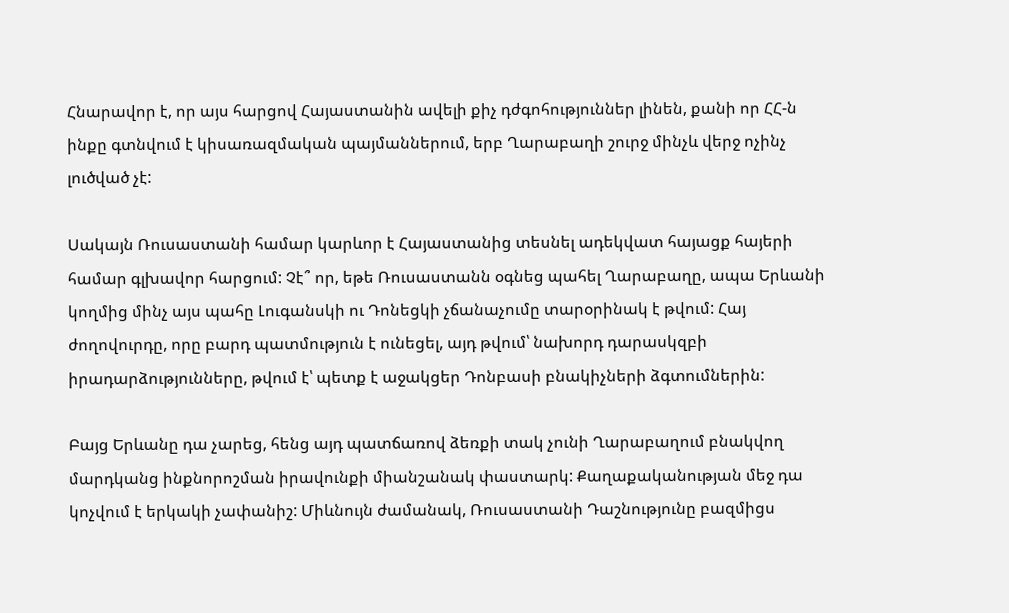Հնարավոր է, որ այս հարցով Հայաստանին ավելի քիչ դժգոհություններ լինեն, քանի որ ՀՀ-ն ինքը գտնվում է կիսառազմական պայմաններում, երբ Ղարաբաղի շուրջ մինչև վերջ ոչինչ լուծված չէ:

Սակայն Ռուսաստանի համար կարևոր է Հայաստանից տեսնել ադեկվատ հայացք հայերի համար գլխավոր հարցում: Չէ՞ որ, եթե Ռուսաստանն օգնեց պահել Ղարաբաղը, ապա Երևանի կողմից մինչ այս պահը Լուգանսկի ու Դոնեցկի չճանաչումը տարօրինակ է թվում: Հայ ժողովուրդը, որը բարդ պատմություն է ունեցել, այդ թվում՝ նախորդ դարասկզբի իրադարձությունները, թվում է՝ պետք է աջակցեր Դոնբասի բնակիչների ձգտումներին:

Բայց Երևանը դա չարեց, հենց այդ պատճառով ձեռքի տակ չունի Ղարաբաղում բնակվող մարդկանց ինքնորոշման իրավունքի միանշանակ փաստարկ: Քաղաքականության մեջ դա կոչվում է երկակի չափանիշ: Միևնույն ժամանակ, Ռուսաստանի Դաշնությունը բազմիցս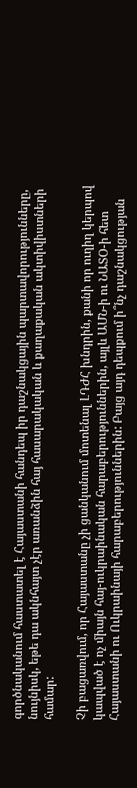գործնականում հաստատել է Հայաստանի հանդեպ իր դաշնակցային պարտավորությունները, նույնիսկ, եթե դա ակնհայտ չէր առանձին հայ հասարակական և քաղաքական ակտիվիստների համար:

Չի բացառվում, որ Հայաստանը չի ցանկանում մոտենալ ԼԴԺՀ խնդրին, քանի որ ուղիղ կերպով կապված է ոչ միայն հայ-ուկրաինական հարաբերություններին, այլև ԱՄՆ-ի ու ՆԱՏՕ-ի հետ Հայաստանի ու Ուկրաինայի հարաբերություններին: Բայց այդ դեպքում ի՞նչ դաշնակցության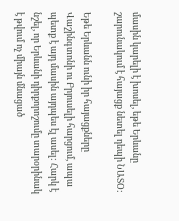մասին կարելի է խոսել, եթե Երևանը շարունակում է հայացք նետել դեպի ՆԱՏՕ:

Եթե Երևանն ունի իր հայացքները Վաշինգտոնի ու Բրյուսելի հարցում, ապա պետք է այդ մասին այդպես էլ ասել: Հարկ է նշել, որ Երևանի դիրքորոշումը տարօրինակ է թվում ոչ միայն մնացած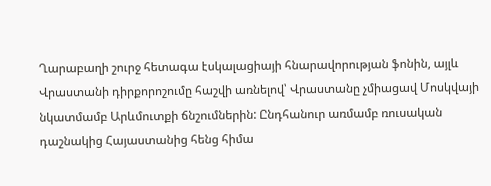Ղարաբաղի շուրջ հետագա էսկալացիայի հնարավորության ֆոնին, այլև Վրաստանի դիրքորոշումը հաշվի առնելով՝ Վրաստանը չմիացավ Մոսկվայի նկատմամբ Արևմուտքի ճնշումներին: Ընդհանուր առմամբ ռուսական դաշնակից Հայաստանից հենց հիմա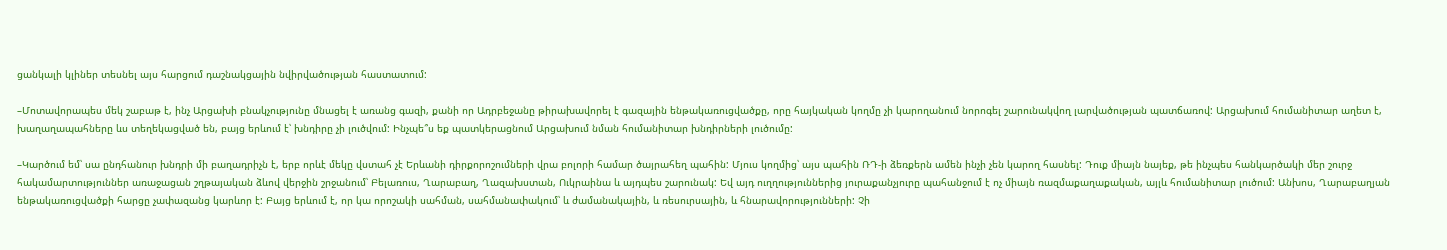ցանկալի կլիներ տեսնել այս հարցում դաշնակցային նվիրվածության հաստատում:

–Մոտավորապես մեկ շաբաթ է, ինչ Արցախի բնակչությունը մնացել է առանց գազի, քանի որ Ադրբեջանը թիրախավորել է գազային ենթակառուցվածքը, որը հայկական կողմը չի կարողանում նորոգել շարունակվող լարվածության պատճառով: Արցախում հումանիտար աղետ է, խաղաղապահները ևս տեղեկացված են, բայց երևում է՝ խնդիրը չի լուծվում: Ինչպե՞ս եք պատկերացնում Արցախում նման հումանիտար խնդիրների լուծումը:

–Կարծում եմ՝ սա ընդհանուր խնդրի մի բաղադրիչն է, երբ որևէ մեկը վստահ չէ Երևանի դիրքորոշումների վրա բոլորի համար ծայրահեղ պահին: Մյուս կողմից՝ այս պահին ՌԴ-ի ձեռքերն ամեն ինչի չեն կարող հասնել: Դուք միայն նայեք, թե ինչպես հանկարծակի մեր շուրջ հակամարտություններ առաջացան շղթայական ձևով վերջին շրջանում՝ Բելառուս, Ղարաբաղ, Ղազախստան, Ուկրաինա և այդպես շարունակ: Եվ այդ ուղղություններից յուրաքանչյուրը պահանջում է ոչ միայն ռազմաքաղաքական, այլև հումանիտար լուծում: Անխոս, Ղարաբաղյան ենթակառուցվածքի հարցը չափազանց կարևոր է: Բայց երևում է, որ կա որոշակի սահման, սահմանափակում՝ և ժամանակային, և ռեսուրսային, և հնարավորությունների: Չի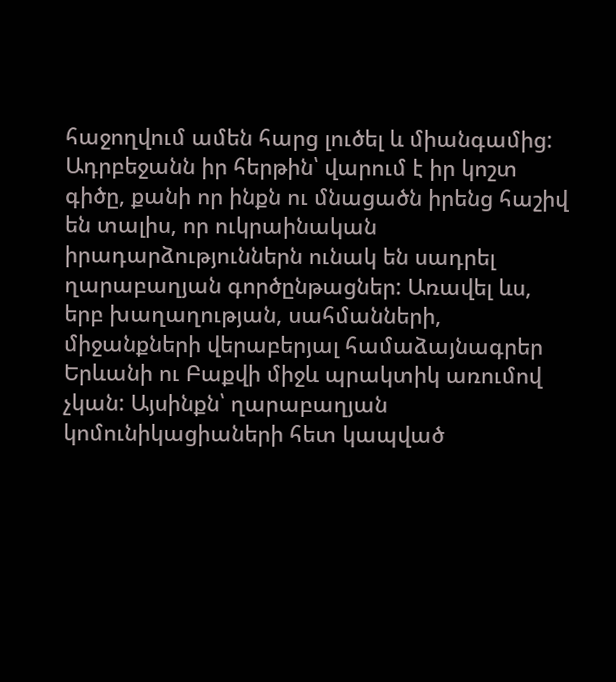հաջողվում ամեն հարց լուծել և միանգամից: Ադրբեջանն իր հերթին՝ վարում է իր կոշտ գիծը, քանի որ ինքն ու մնացածն իրենց հաշիվ են տալիս, որ ուկրաինական իրադարձություններն ունակ են սադրել ղարաբաղյան գործընթացներ: Առավել ևս, երբ խաղաղության, սահմանների, միջանքների վերաբերյալ համաձայնագրեր Երևանի ու Բաքվի միջև պրակտիկ առումով չկան: Այսինքն՝ ղարաբաղյան կոմունիկացիաների հետ կապված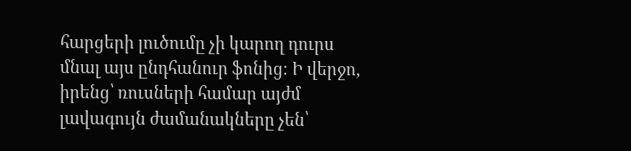հարցերի լուծումը չի կարող դուրս մնալ այս ընդհանուր ֆոնից։ Ի վերջո, իրենց՝ ռուսների համար այժմ լավագույն ժամանակները չեն՝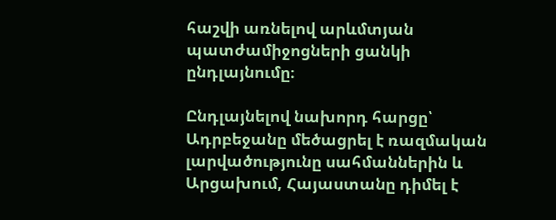հաշվի առնելով արևմտյան պատժամիջոցների ցանկի ընդլայնումը։

Ընդլայնելով նախորդ հարցը՝ Ադրբեջանը մեծացրել է ռազմական լարվածությունը սահմաններին և Արցախում, Հայաստանը դիմել է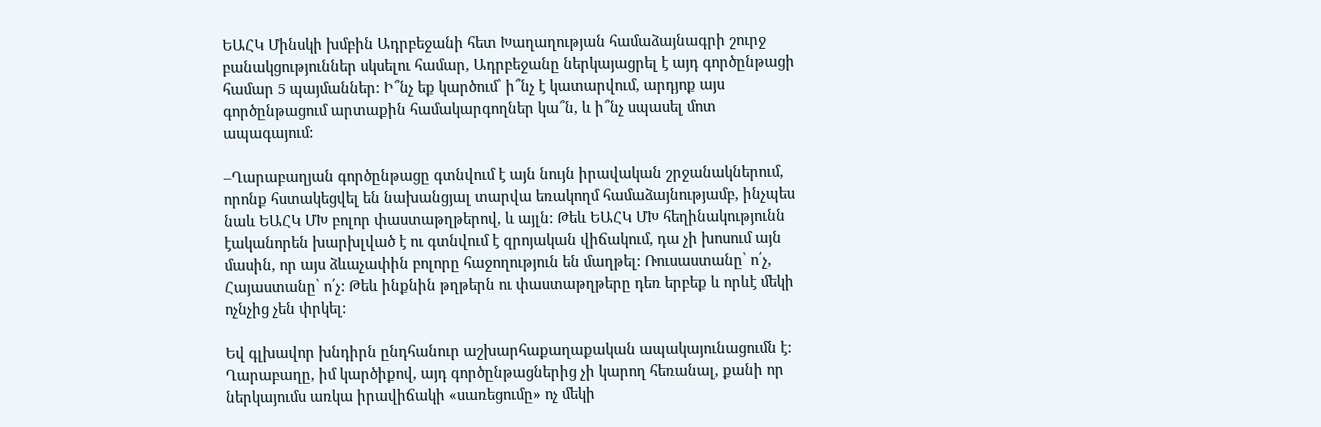ԵԱՀԿ Մինսկի խմբին Ադրբեջանի հետ Խաղաղության համաձայնագրի շուրջ բանակցություններ սկսելու համար, Ադրբեջանը ներկայացրել է այդ գործընթացի համար 5 պայմաններ: Ի՞նչ եք կարծում՝ ի՞նչ է կատարվում, արդյոք այս գործընթացում արտաքին համակարգողներ կա՞ն, և ի՞նչ սպասել մոտ ապագայում:

–Ղարաբաղյան գործընթացը գտնվում է այն նույն իրավական շրջանակներում, որոնք հստակեցվել են նախանցյալ տարվա եռակողմ համաձայնությամբ, ինչպես նաև ԵԱՀԿ ՄԽ բոլոր փաստաթղթերով, և այլն: Թեև ԵԱՀԿ ՄԽ հեղինակությունն էականորեն խարխլված է ու գտնվում է զրոյական վիճակում, դա չի խոսում այն մասին, որ այս ձևաչափին բոլորը հաջողություն են մաղթել: Ռուսաստանը՝ ո՛չ, Հայաստանը՝ ո՛չ: Թեև ինքնին թղթերն ու փաստաթղթերը դեռ երբեք և որևէ մեկի ոչնչից չեն փրկել:

Եվ գլխավոր խնդիրն ընդհանուր աշխարհաքաղաքական ապակայունացումն է: Ղարաբաղը, իմ կարծիքով, այդ գործընթացներից չի կարող հեռանալ, քանի որ ներկայումս առկա իրավիճակի «սառեցումը» ոչ մեկի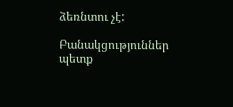ձեռնտու չէ:

Բանակցություններ պետք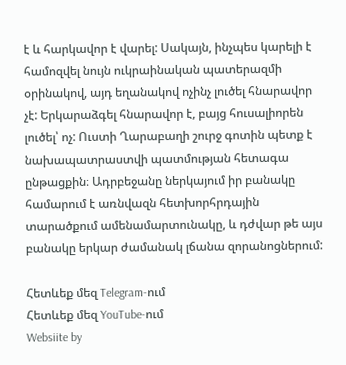է և հարկավոր է վարել: Սակայն, ինչպես կարելի է համոզվել նույն ուկրաինական պատերազմի օրինակով, այդ եղանակով ոչինչ լուծել հնարավոր չէ: Երկարաձգել հնարավոր է, բայց հուսալիորեն լուծել՝ ոչ: Ուստի Ղարաբաղի շուրջ գոտին պետք է նախապատրաստվի պատմության հետագա ընթացքին։ Ադրբեջանը ներկայում իր բանակը համարում է առնվազն հետխորհրդային տարածքում ամենամարտունակը, և դժվար թե այս բանակը երկար ժամանակ լճանա զորանոցներում:

Հետևեք մեզ Telegram-ում
Հետևեք մեզ YouTube-ում
Websiite by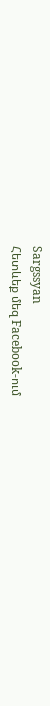Sargssyan
Հետևեք մեզ Facebook-ում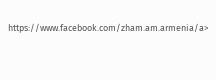https://www.facebook.com/zham.am.armenia/a>